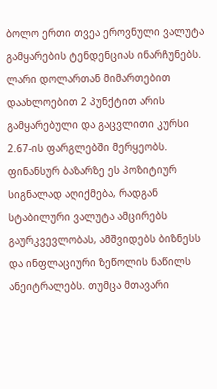ბოლო ერთი თვეა ეროვნული ვალუტა გამყარების ტენდენციას ინარჩუნებს. ლარი დოლართან მიმართებით დაახლოებით 2 პუნქტით არის გამყარებული და გაცვლითი კურსი 2.67-ის ფარგლებში მერყეობს. ფინანსურ ბაზარზე ეს პოზიტიურ სიგნალად აღიქმება, რადგან სტაბილური ვალუტა ამცირებს გაურკვევლობას, ამშვიდებს ბიზნესს და ინფლაციური ზეწოლის ნაწილს ანეიტრალებს. თუმცა მთავარი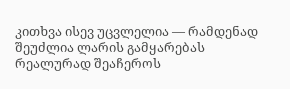კითხვა ისევ უცვლელია — რამდენად შეუძლია ლარის გამყარებას რეალურად შეაჩეროს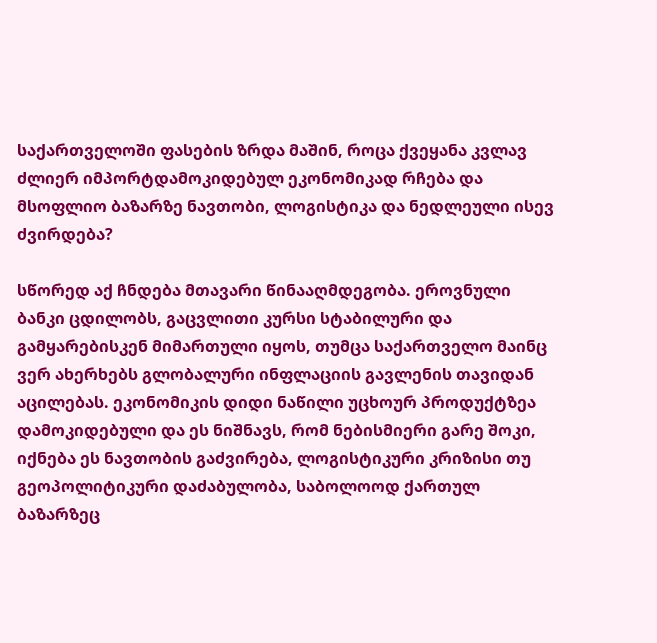საქართველოში ფასების ზრდა მაშინ, როცა ქვეყანა კვლავ ძლიერ იმპორტდამოკიდებულ ეკონომიკად რჩება და მსოფლიო ბაზარზე ნავთობი, ლოგისტიკა და ნედლეული ისევ ძვირდება?

სწორედ აქ ჩნდება მთავარი წინააღმდეგობა. ეროვნული ბანკი ცდილობს, გაცვლითი კურსი სტაბილური და გამყარებისკენ მიმართული იყოს, თუმცა საქართველო მაინც ვერ ახერხებს გლობალური ინფლაციის გავლენის თავიდან აცილებას. ეკონომიკის დიდი ნაწილი უცხოურ პროდუქტზეა დამოკიდებული და ეს ნიშნავს, რომ ნებისმიერი გარე შოკი, იქნება ეს ნავთობის გაძვირება, ლოგისტიკური კრიზისი თუ გეოპოლიტიკური დაძაბულობა, საბოლოოდ ქართულ ბაზარზეც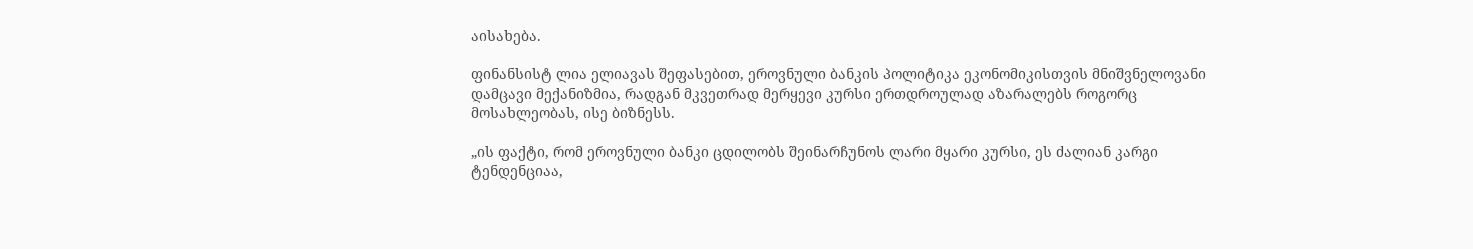აისახება.

ფინანსისტ ლია ელიავას შეფასებით, ეროვნული ბანკის პოლიტიკა ეკონომიკისთვის მნიშვნელოვანი დამცავი მექანიზმია, რადგან მკვეთრად მერყევი კურსი ერთდროულად აზარალებს როგორც მოსახლეობას, ისე ბიზნესს.

„ის ფაქტი, რომ ეროვნული ბანკი ცდილობს შეინარჩუნოს ლარი მყარი კურსი, ეს ძალიან კარგი ტენდენციაა,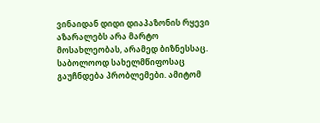ვინაიდან დიდი დიაპაზონის რყევი აზარალებს არა მარტო მოსახლეობას, არამედ ბიზნესსაც. საბოლოოდ სახელმწიფოსაც გაუჩნდება პრობლემები. ამიტომ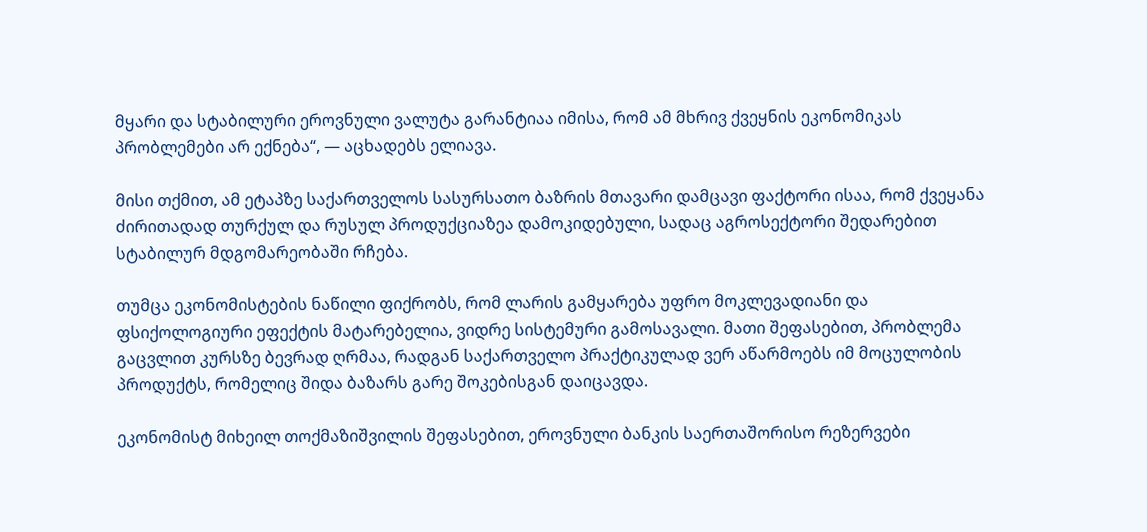მყარი და სტაბილური ეროვნული ვალუტა გარანტიაა იმისა, რომ ამ მხრივ ქვეყნის ეკონომიკას პრობლემები არ ექნება“, — აცხადებს ელიავა.

მისი თქმით, ამ ეტაპზე საქართველოს სასურსათო ბაზრის მთავარი დამცავი ფაქტორი ისაა, რომ ქვეყანა ძირითადად თურქულ და რუსულ პროდუქციაზეა დამოკიდებული, სადაც აგროსექტორი შედარებით სტაბილურ მდგომარეობაში რჩება.

თუმცა ეკონომისტების ნაწილი ფიქრობს, რომ ლარის გამყარება უფრო მოკლევადიანი და ფსიქოლოგიური ეფექტის მატარებელია, ვიდრე სისტემური გამოსავალი. მათი შეფასებით, პრობლემა გაცვლით კურსზე ბევრად ღრმაა, რადგან საქართველო პრაქტიკულად ვერ აწარმოებს იმ მოცულობის პროდუქტს, რომელიც შიდა ბაზარს გარე შოკებისგან დაიცავდა.

ეკონომისტ მიხეილ თოქმაზიშვილის შეფასებით, ეროვნული ბანკის საერთაშორისო რეზერვები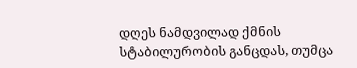დღეს ნამდვილად ქმნის სტაბილურობის განცდას, თუმცა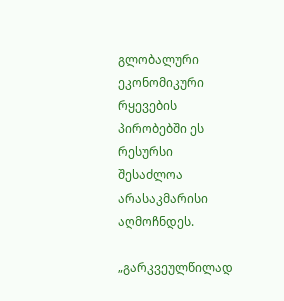გლობალური ეკონომიკური რყევების პირობებში ეს რესურსი შესაძლოა არასაკმარისი აღმოჩნდეს.

„გარკვეულწილად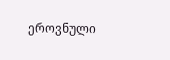ეროვნული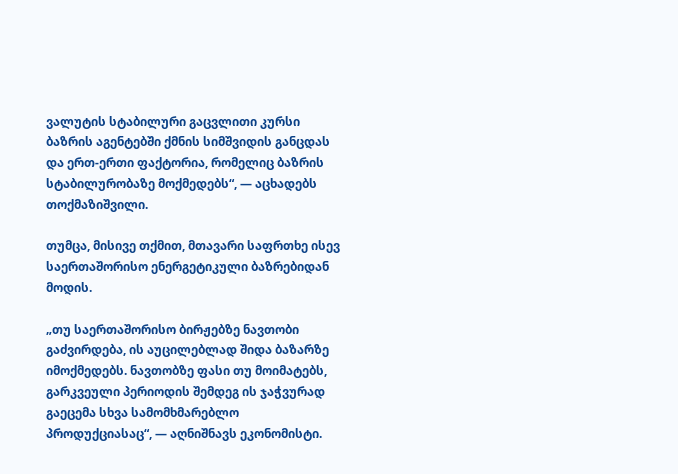ვალუტის სტაბილური გაცვლითი კურსი ბაზრის აგენტებში ქმნის სიმშვიდის განცდას და ერთ-ერთი ფაქტორია, რომელიც ბაზრის სტაბილურობაზე მოქმედებს“, — აცხადებს თოქმაზიშვილი.

თუმცა, მისივე თქმით, მთავარი საფრთხე ისევ საერთაშორისო ენერგეტიკული ბაზრებიდან მოდის.

„თუ საერთაშორისო ბირჟებზე ნავთობი გაძვირდება, ის აუცილებლად შიდა ბაზარზე იმოქმედებს. ნავთობზე ფასი თუ მოიმატებს, გარკვეული პერიოდის შემდეგ ის ჯაჭვურად გაეცემა სხვა სამომხმარებლო პროდუქციასაც“, — აღნიშნავს ეკონომისტი.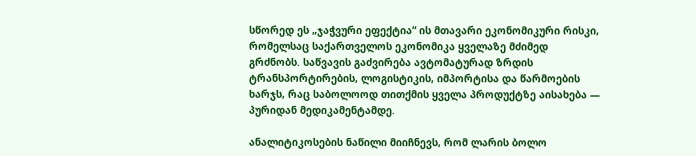სწორედ ეს „ჯაჭვური ეფექტია“ ის მთავარი ეკონომიკური რისკი, რომელსაც საქართველოს ეკონომიკა ყველაზე მძიმედ გრძნობს. საწვავის გაძვირება ავტომატურად ზრდის ტრანსპორტირების, ლოგისტიკის, იმპორტისა და წარმოების ხარჯს, რაც საბოლოოდ თითქმის ყველა პროდუქტზე აისახება — პურიდან მედიკამენტამდე.

ანალიტიკოსების ნაწილი მიიჩნევს, რომ ლარის ბოლო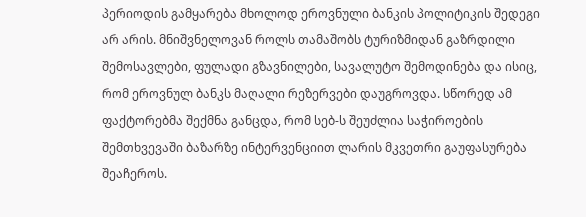პერიოდის გამყარება მხოლოდ ეროვნული ბანკის პოლიტიკის შედეგი არ არის. მნიშვნელოვან როლს თამაშობს ტურიზმიდან გაზრდილი შემოსავლები, ფულადი გზავნილები, სავალუტო შემოდინება და ისიც, რომ ეროვნულ ბანკს მაღალი რეზერვები დაუგროვდა. სწორედ ამ ფაქტორებმა შექმნა განცდა, რომ სებ-ს შეუძლია საჭიროების შემთხვევაში ბაზარზე ინტერვენციით ლარის მკვეთრი გაუფასურება შეაჩეროს.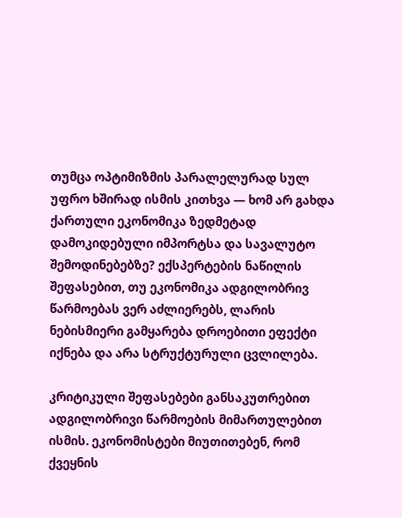თუმცა ოპტიმიზმის პარალელურად სულ უფრო ხშირად ისმის კითხვა — ხომ არ გახდა ქართული ეკონომიკა ზედმეტად დამოკიდებული იმპორტსა და სავალუტო შემოდინებებზე? ექსპერტების ნაწილის შეფასებით, თუ ეკონომიკა ადგილობრივ წარმოებას ვერ აძლიერებს, ლარის ნებისმიერი გამყარება დროებითი ეფექტი იქნება და არა სტრუქტურული ცვლილება.

კრიტიკული შეფასებები განსაკუთრებით ადგილობრივი წარმოების მიმართულებით ისმის. ეკონომისტები მიუთითებენ, რომ ქვეყნის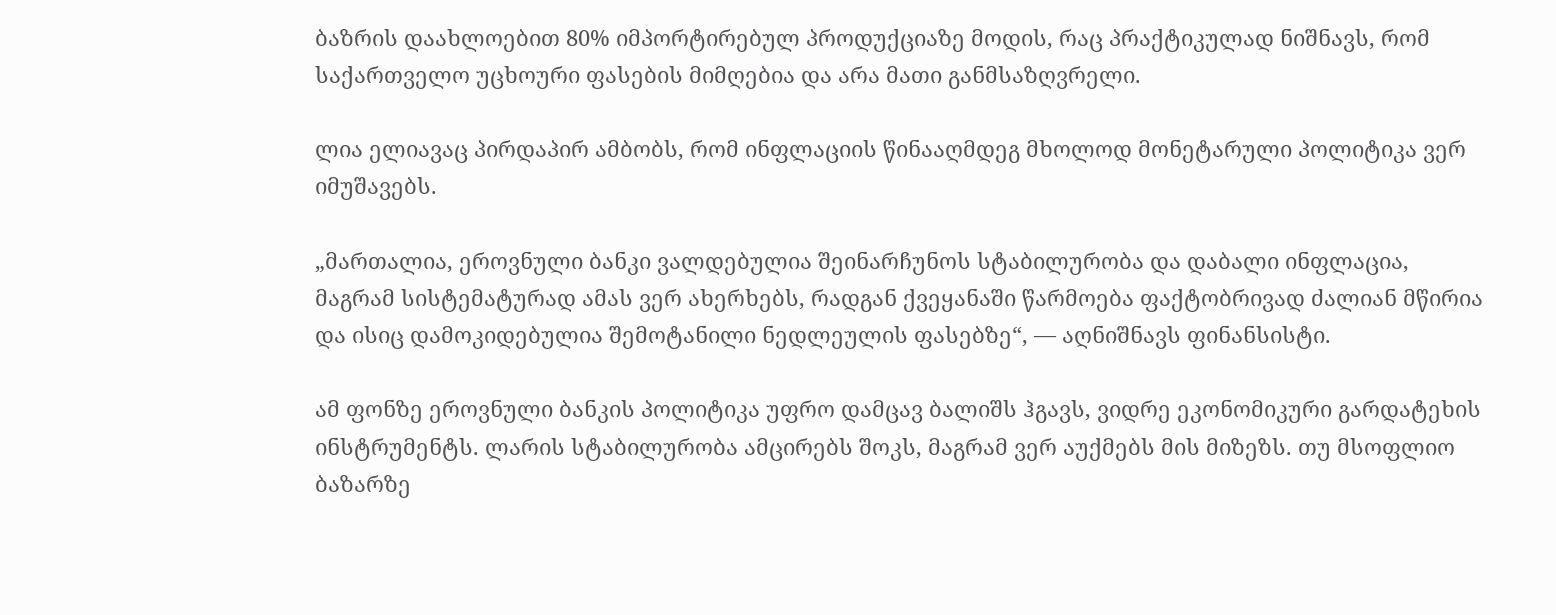ბაზრის დაახლოებით 80% იმპორტირებულ პროდუქციაზე მოდის, რაც პრაქტიკულად ნიშნავს, რომ საქართველო უცხოური ფასების მიმღებია და არა მათი განმსაზღვრელი.

ლია ელიავაც პირდაპირ ამბობს, რომ ინფლაციის წინააღმდეგ მხოლოდ მონეტარული პოლიტიკა ვერ იმუშავებს.

„მართალია, ეროვნული ბანკი ვალდებულია შეინარჩუნოს სტაბილურობა და დაბალი ინფლაცია, მაგრამ სისტემატურად ამას ვერ ახერხებს, რადგან ქვეყანაში წარმოება ფაქტობრივად ძალიან მწირია და ისიც დამოკიდებულია შემოტანილი ნედლეულის ფასებზე“, — აღნიშნავს ფინანსისტი.

ამ ფონზე ეროვნული ბანკის პოლიტიკა უფრო დამცავ ბალიშს ჰგავს, ვიდრე ეკონომიკური გარდატეხის ინსტრუმენტს. ლარის სტაბილურობა ამცირებს შოკს, მაგრამ ვერ აუქმებს მის მიზეზს. თუ მსოფლიო ბაზარზე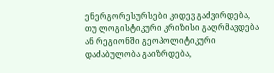ენერგორესურსები კიდევ გაძვირდება, თუ ლოგისტიკური კრიზისი გაღრმავდება ან რეგიონში გეოპოლიტიკური დაძაბულობა გაიზრდება,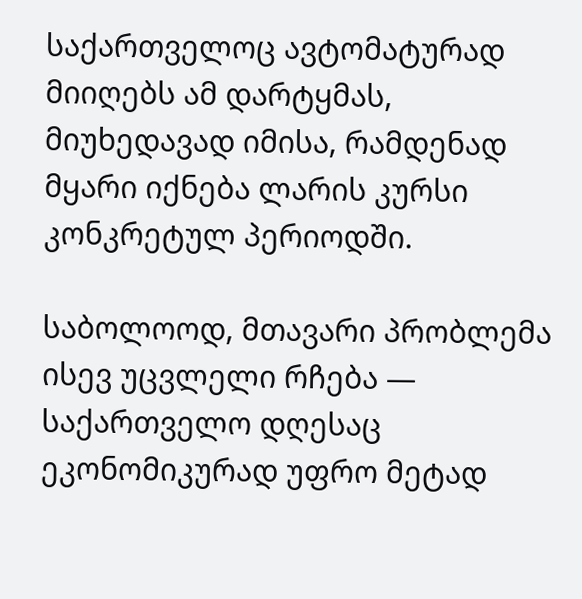საქართველოც ავტომატურად მიიღებს ამ დარტყმას, მიუხედავად იმისა, რამდენად მყარი იქნება ლარის კურსი კონკრეტულ პერიოდში.

საბოლოოდ, მთავარი პრობლემა ისევ უცვლელი რჩება — საქართველო დღესაც ეკონომიკურად უფრო მეტად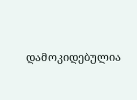დამოკიდებულია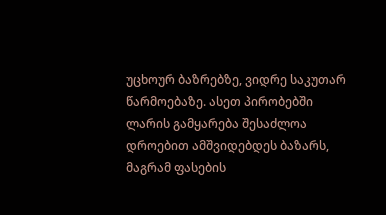უცხოურ ბაზრებზე, ვიდრე საკუთარ წარმოებაზე. ასეთ პირობებში ლარის გამყარება შესაძლოა დროებით ამშვიდებდეს ბაზარს, მაგრამ ფასების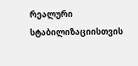რეალური სტაბილიზაციისთვის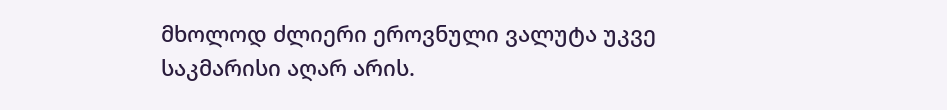მხოლოდ ძლიერი ეროვნული ვალუტა უკვე საკმარისი აღარ არის.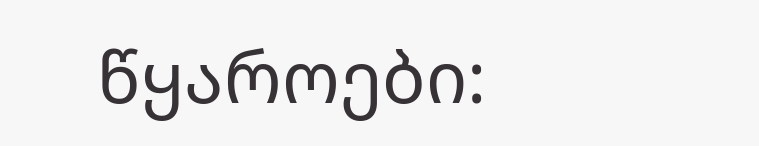წყაროები: